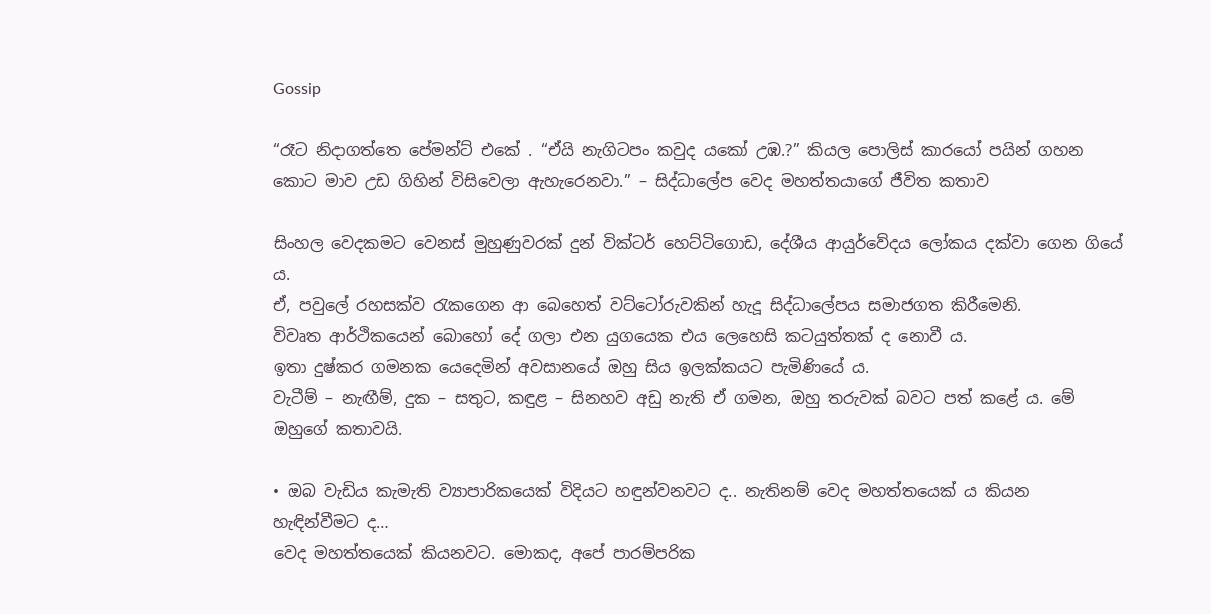Gossip

“රෑට නිදාගත්තෙ පේමන්ට් එකේ . “ඒයි නැගිටපං කවුද යකෝ උඹ.?” කියල පොලිස් කාරයෝ පයින් ගහන කොට මාව උඩ ගිහින් විසිවෙලා ඇහැරෙනවා.” – සිද්ධාලේප වෙද මහත්තයාගේ ජීවිත කතාව

සිංහල වෙදකමට වෙනස් මුහුණුවරක් දුන් වික්ටර් හෙට්ටිගොඩ, දේශීය ආය‍ුර්වේදය ලෝකය දක්වා ගෙන ‍ගියේ ය.
ඒ, පවුලේ රහසක්ව රැ‍කගෙන ආ බෙහෙත් වට්ටෝරුවකින් හැදූ සිද්ධාලේපය සමාජගත කිරීමෙනි.
විවෘත ආර්ථිකයෙන් බොහෝ දේ ගලා එන යුගයෙක එය ලෙහෙසි කටයුත්තක් ද නොවී ය‍.
ඉතා දුෂ්කර ගමනක යෙදෙමින් අවසානයේ ඔහු සිය ඉලක්කයට පැමිණියේ ය.
වැටීම් – නැඟීම්, දුක – සතුට, කඳුළ – සිනහව අඩු නැති ඒ ගමන, ඔහු තරුවක් බවට පත් කළේ ය. මේ ඔහුගේ කතාවයි.

• ඔබ වැඩිය කැමැති ව්‍යාපාරිකයෙක් විදියට හඳුන්වනවට ද.. නැතිනම් වෙද මහත්තයෙක් ය කියන හැඳින්වීමට ද…
වෙද මහත්තයෙක් කියනවට. මොකද, අපේ පාරම්පරික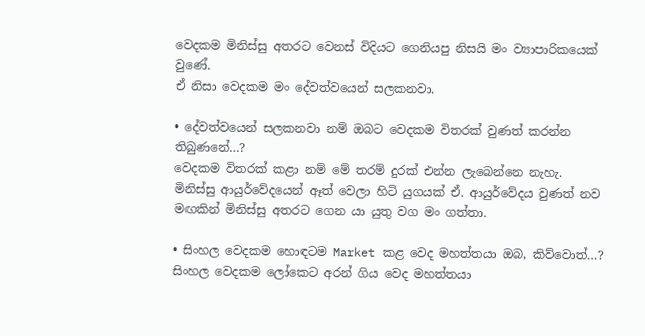වෙදකම මිනිස්සු අතරට වෙනස් විදියට ගෙනියපු නිසයි මං ව්‍යාපාරිකයෙක් වුණේ.
ඒ නිසා වෙදකම මං දේවත්වයෙන් සලකනවා.

• දේවත්වයෙන් සලකනවා නම් ඔබට වෙදකම විතරක් වුණත් කරන්න තිබුණනේ…?
වෙදකම විතරක් කළා නම් මේ තරම් දුරක් එන්න ලැබෙන්නෙ නැහැ.
මිනිස්සු ආයුර්වේදයෙන් ඈත් වෙලා හිටි යුගයක් ඒ. ආයුර්වේදය වුණත් නව මඟකින් මිනිස්සු අතරට ගෙන යා යුතු වග මං ගත්තා.

• සිංහල වෙදකම හොඳටම Market කළ වෙද මහත්තයා ඔබ, කිව්වොත්…?
සිංහල වෙදකම ලෝකෙට අරන් ගිය වෙද මහත්තයා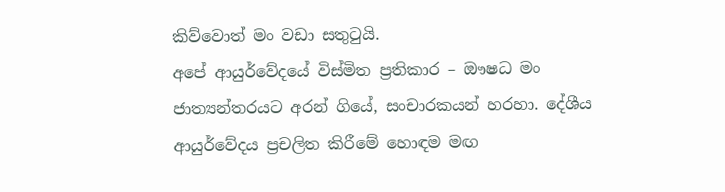කිව්වොත් මං වඩා සතුටුයි.
අපේ ආයුර්වේදයේ විස්මිත ප්‍රතිකාර – ඖෂධ මං ජාත්‍යන්තරයට අරන් ගියේ, සංචාරකයන් හරහා. දේශීය ආයුර්වේදය ප්‍රචලිත කිරීමේ හොඳම මඟ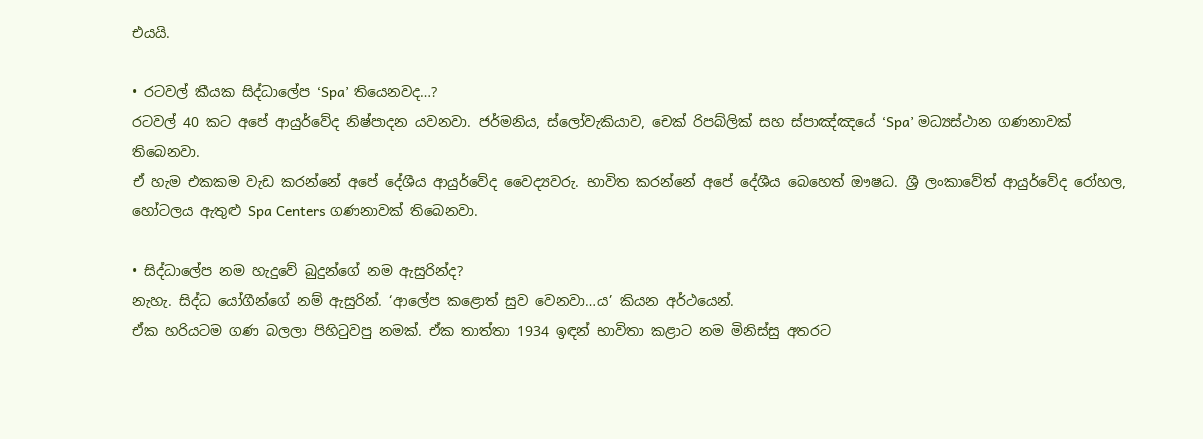එයයි.

• රටවල් කීයක සිද්ධාලේප ‘Spa’ තියෙනවද…?
රටවල් 40 කට අපේ ආයුර්වේද නිෂ්පාදන යවනවා. ජර්මනිය, ස්ලෝවැකියාව, චෙක් රිපබ්ලික් සහ ස්පාඤ්ඤයේ ‘Spa’ මධ්‍යස්ථාන ගණනාවක් තිබෙනවා.
ඒ හැම එකකම වැඩ කරන්නේ අපේ දේශීය ආයුර්වේද වෛද්‍යවරු. භාවිත කරන්නේ අපේ දේශීය බෙහෙත් ඖෂධ. ශ්‍රී ලංකාවේත් ආයුර්වේද ‍රෝහල, හෝටලය ඇතුළු Spa Centers ගණනාවක් තිබෙනවා.

• සිද්ධාලේප නම හැදුවේ බුදුන්ගේ නම ඇසුරින්ද?
නැහැ. සිද්ධ යෝගීන්ගේ නම් ඇසුරින්. ‘ආලේප කළොත් සුව වෙනවා…ය’ කියන අර්ථයෙන්.
ඒක හරියටම ගණ බලලා පිහිටුවපු නමක්. ඒක තාත්තා 1934 ඉඳන් භාවිතා කළාට නම මිනිස්සු අතරට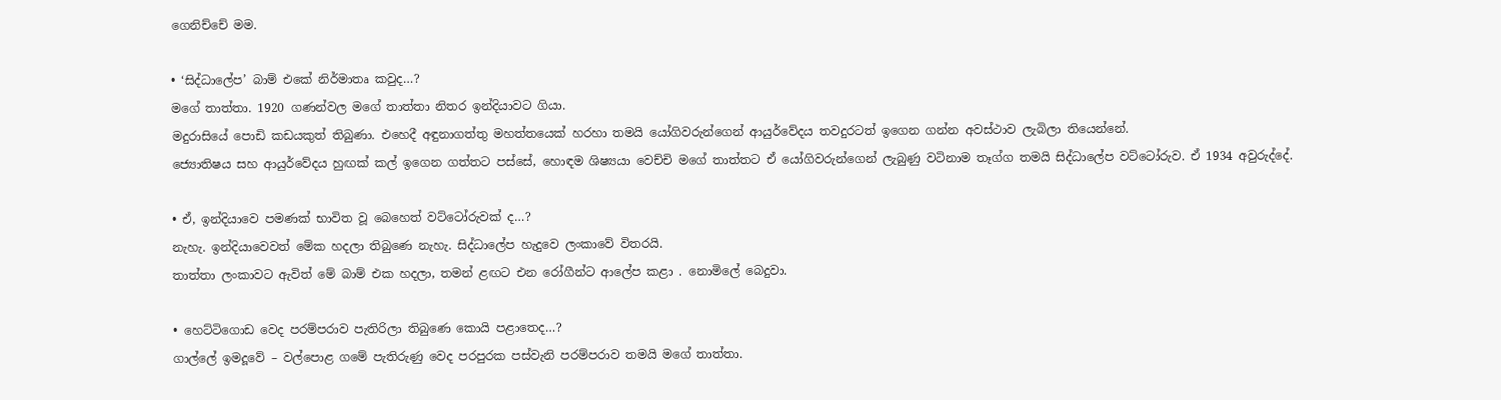ගෙනිච්චේ මම.

• ‘සිද්ධාලේප’ බාම් එකේ නිර්මාතෘ කවුද…?
මගේ තාත්තා. 1920 ගණන්වල මගේ තාත්තා නිතර ඉන්දියාවට ගියා.
මදුරාසියේ පොඩි කඩයකුත් තිබුණා. එහෙදී අඳුනාගත්තු මහත්තයෙක් හරහා තමයි යෝගිවරුන්ගෙන් ආයුර්වේදය තවදුරටත් ඉගෙන ගන්න අවස්ථාව ලැබිලා තියෙන්නේ.
ජ්‍යොතිෂය සහ ආයුර්වේදය හුඟක් කල් ඉගෙන ගත්තට පස්සේ, හොඳම ශිෂ්‍යයා වෙච්චි මගේ තාත්තට ඒ යෝගිවරුන්ගෙන් ලැබුණු වටිනාම තෑග්ග තමයි සිද්ධාලේප වට්ටෝරුව. ඒ 1934 අවුරුද්දේ.

• ඒ, ඉන්දියාවෙ පමණක් භාවිත වූ බෙහෙත් වට්ටෝරුවක් ද…?
නැහැ. ඉන්දියාවෙවත් මේක හදලා තිබුණෙ නැහැ. සිද්ධාලේප හැදුවෙ ලංකාවේ විතරයි.
තාත්තා ලංකාවට ඇවිත් මේ බාම් එක හදලා, තමන් ළඟට එන රෝගීන්ට ආලේප කළා . නොමිලේ බෙදුවා.

• හෙට්ටිගොඩ වෙද පරම්පරාව පැතිරිලා තිබුණෙ කොයි පළාතෙද…?
ගාල්ලේ ඉමදූවේ – වල්පොළ ගමේ පැතිරුණු වෙද පරපුරක පස්වැනි පරම්පරාව තමයි මගේ තාත්තා‍.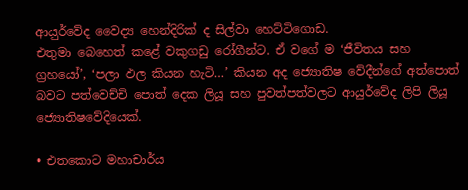ආය‍ුර්වේද වෛද්‍ය හෙන්දිරික් ද සිල්වා හෙට්ටිගොඩ.
එතුමා බෙහෙත් කළේ වකුගඩු රෝගීන්ට. ඒ වගේ ම ‘ජීවිතය සහ ග්‍රහයෝ’, ‘පලා ඵල කියන හැටි…’ කියන අද ජ්‍යොතිෂ වේදීන්ගේ අත්පොත් බවට පත්වෙච්චි පොත් දෙක ලියූ සහ පුවත්පත්වලට ආයු‍ර්වේද ලිපි ලියූ ජ්‍යොතිෂවේදියෙක්.

• එතකොට මහාචාර්ය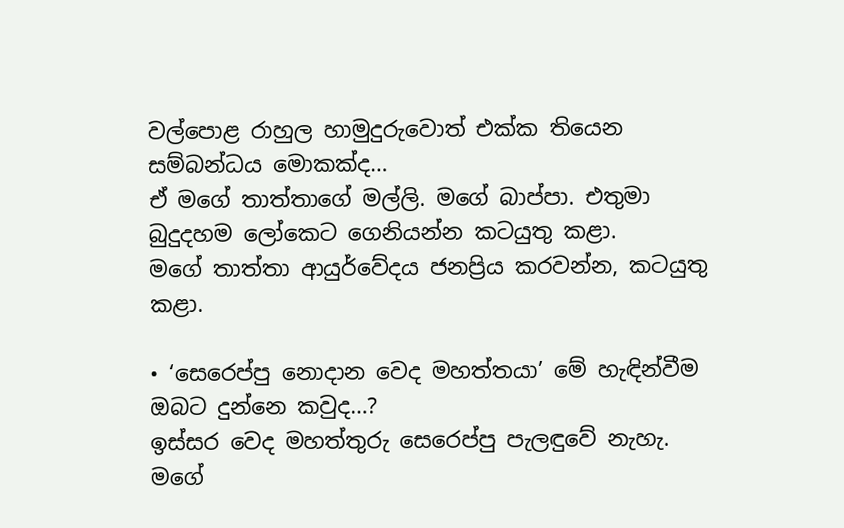වල්පොළ රාහුල හාමුදුරුවොත් එක්ක තියෙන සම්බන්ධය මොකක්ද…
ඒ මගේ තාත්තාගේ මල්ලි. මගේ බාප්පා. එතුමා බුදුදහම ලෝකෙට ගෙනියන්න කටයුතු කළා.
මගේ තාත්තා ආයුර්වේදය ජනප්‍රිය කරවන්න, කටයුතු කළා.

• ‘සෙරෙප්පු නොදාන වෙද මහත්තයා’ මේ හැඳින්වීම ඔබට දුන්නෙ කවුද…?
ඉස්සර වෙද මහත්තුරු සෙරෙප්පු පැලඳුවේ නැහැ. මගේ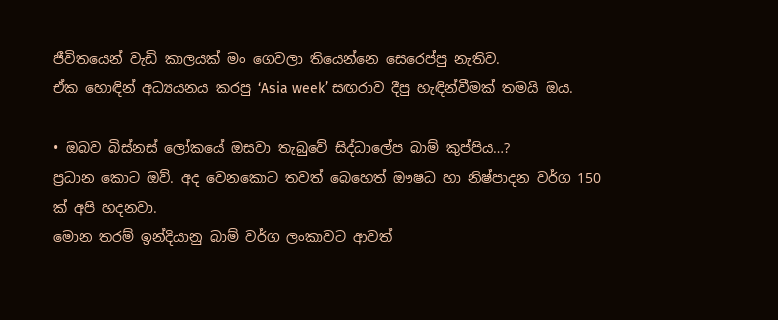ජීවිතයෙන් වැඩි කාලයක් මං ගෙවලා තියෙන්නෙ සෙරෙප්පු නැතිව.
ඒක හොඳින් අධ්‍යයනය කරපු ‘Asia week’ සඟරාව දීපු හැඳින්වීමක් තමයි ඔය.

• ඔබව බිස්නස් ලෝකයේ ඔසවා තැබුවේ සිද්ධාලේප බාම් කුප්පිය…?
ප්‍රධාන කොට ඔව්. අද වෙනකොට තවත් බෙහෙත් ඖෂධ හා නිෂ්පාදන වර්ග 150 ක් අපි හදනවා.
මොන තරම් ඉන්දියානු බාම් වර්ග ලංකාවට ආවත්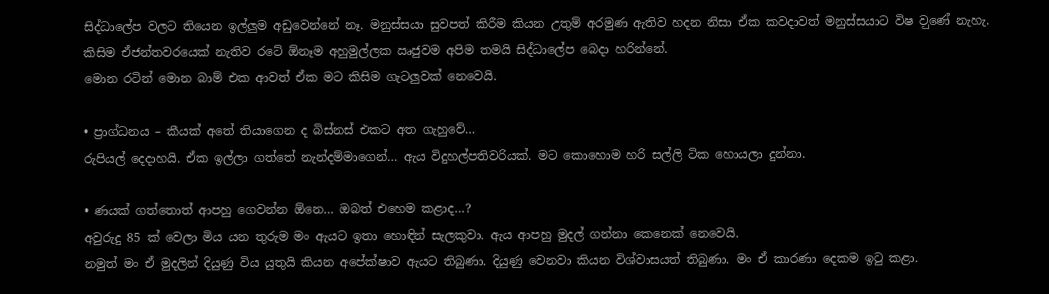සිද්ධාලේප වලට තියෙන ඉල්ලුම අඩුවෙන්නේ නෑ. මනුස්සයා සුවපත් කිරීම කියන උතුම් අරමුණ ඇතිව හදන නිසා ඒක කවදාවත් මනුස්සයාට විෂ ව‍ුණේ නැහැ. කිසිම ඒජන්තවර‍යෙක් නැතිව රටේ ඕනෑම අහුමුල්ලක ඍජුවම අපිම තමයි සිද්ධාලේප බෙදා හරින්නේ.
මොන රටින් මොන බාම් එක ආවත් ඒක මට කිසිම ගැටලුවක් නෙවෙයි.

• ප්‍රාග්ධනය – කීයක් අතේ තියාගෙන ද බිස්නස් එකට අත ගැහුවේ…
රුපියල් දෙදාහයි. ඒක ඉල්ලා ගත්තේ නැන්දම්මාගෙන්… ඇය විදුහල්පතිවරියක්. මට‍ කොහොම හරි සල්ලි ටික හොයලා දුන්නා.

• ණයක් ගත්තොත් ආපහු ගෙවන්න ඕනෙ… ඔබත් එහෙම කළාද…?
අවුරුදු 85 ක් වෙලා මිය යන තුරුම මං ඇයට ඉතා හොඳින් සැලකුවා‍. ඇය ආපහු මුදල් ගන්නා කෙනෙක් නෙවෙයි.
නමුත් මං ඒ මුදලින් දියුණු විය යුතුයි කියන අපේක්ෂාව ඇයට තිබුණා. දියුණු වෙනවා කියන විශ්වාසයත් තිබුණා. මං ඒ කාරණා දෙකම ඉටු කළා.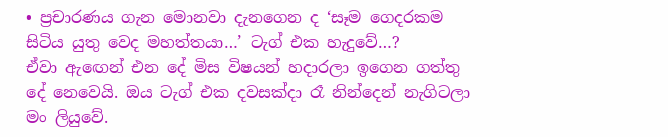• ප්‍රචාරණය ගැන මොනවා දැනගෙන ද ‘සෑම ගෙදරකම සිටිය යුතු වෙද මහත්තයා…’ ටැග් එක හැදුවේ…?
ඒවා ඇ‍ඟෙන් එන දේ මිස විෂයන් හදාරලා ඉගෙන ගත්තු දේ නෙවෙයි. ඔය ටැග් එක දවසක්දා රෑ නින්දෙන් නැගිටලා මං ලියුවේ.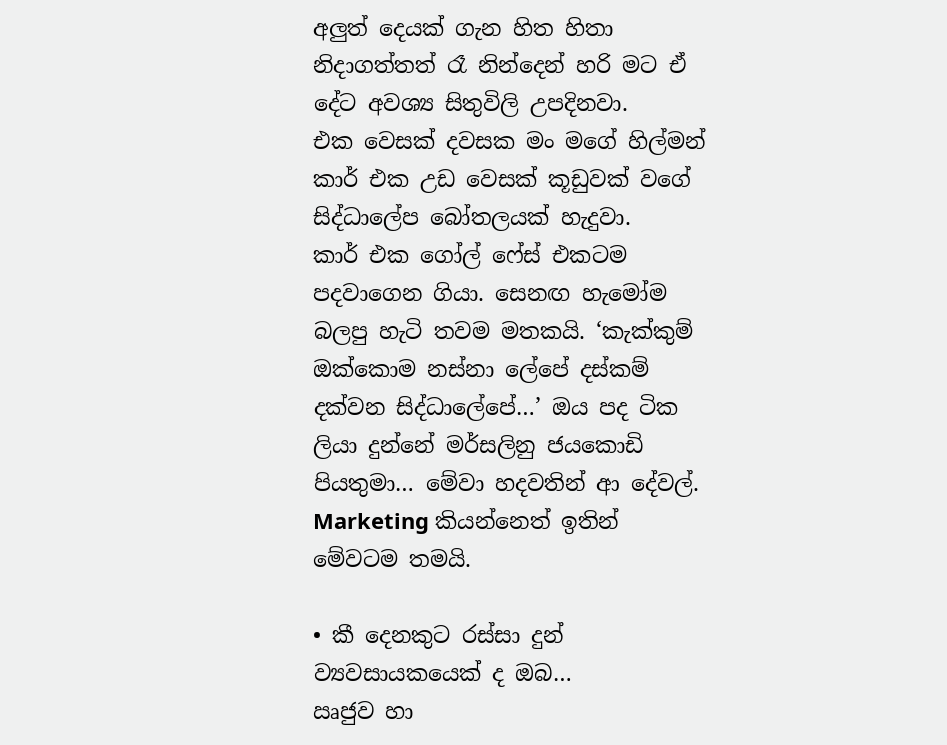අලුත් දෙයක් ගැන හිත හිතා නිදාගත්තත් රෑ නින්දෙන් හරි මට ඒ දේට අවශ්‍ය සිතුවිලි උපදිනවා.
එක වෙසක් දවසක මං මගේ හිල්මන් කාර් එක උඩ වෙසක් කූඩුවක් වගේ සිද්ධාලේප බෝතලයක් හැදුවා.
කාර් එක ගෝල් ෆේස් එකටම පදවාගෙන ගියා. සෙනඟ හැමෝම බලපු හැටි තවම මතකයි. ‘කැක්කුම් ඔක්කොම නස්නා ලේපේ දස්කම් දක්වන සිද්ධාලේපේ…’ ඔය පද ටික ලියා දුන්නේ මර්සලිනු ජයකොඩි පියතුමා… මේවා හදවතින් ආ දේවල්. Marketing කියන්නෙත් ඉතින් මේවටම තමයි.

• කී දෙනකුට රස්සා දුන් ව්‍යවසායකයෙක් ද ඔබ…
ඍජුව හා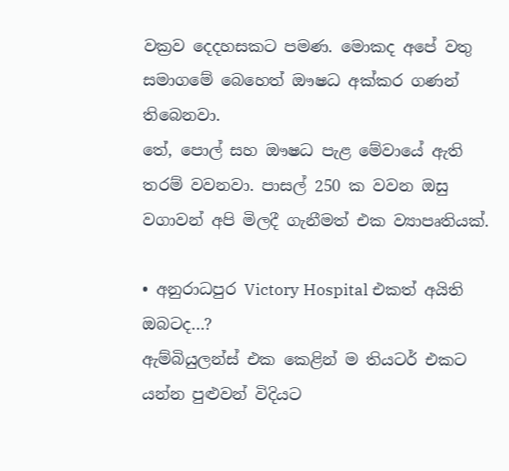වක්‍රව දෙදහසකට පමණ. මොකද අපේ වතු සමාගමේ බෙහෙත් ඖෂධ අක්කර ගණන් තිබෙනවා.
තේ, පොල් සහ ඖෂධ පැළ මේවායේ ඇති තරම් වවනවා. පාසල් 250 ක වවන ඔසු වගාවන් අපි මිලදී ගැනීමත් එක ව්‍යාපෘතියක්.

• අනුරාධපුර Victory Hospital එකත් අයිති ඔබටද…?
ඇම්බියුලන්ස් එක කෙළින් ම තියටර් එකට යන්න පුළුවන් විදියට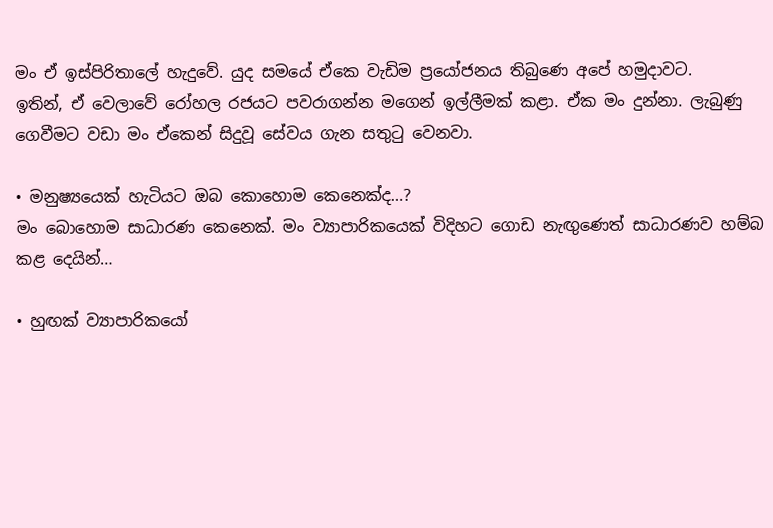මං ඒ ඉස්පිරිතාලේ හැදුවේ. යුද සමයේ ඒකෙ වැඩිම ප්‍රයෝජනය තිබුණෙ අපේ හමුදාවට.
ඉතින්, ඒ වෙලාවේ රෝහල රජයට පවරාගන්න මගෙන් ඉල්ලීමක් කළා. ඒක මං දුන්නා. ලැබුණු ගෙවීමට වඩා මං ඒකෙන් සිදුවූ සේවය ගැන සතුටු වෙනවා.

• මනුෂ්‍යයෙක් හැටියට ඔබ කොහොම කෙනෙක්ද…?
මං බොහොම සාධාරණ කෙනෙක්. මං ව්‍යාපාරිකයෙක් විදිහට ගොඩ නැඟුණෙත් සාධාරණව හම්බ කළ දෙයින්…

• හුඟක් ව්‍යාපාරිකයෝ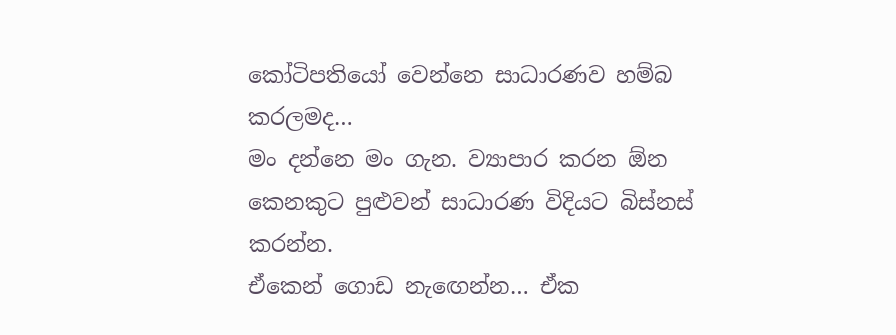කෝටිපතියෝ වෙන්නෙ සාධාරණව හම්බ කරලමද…
මං දන්නෙ මං ගැන. ව්‍යාපාර කරන ඕන කෙනකුට පුළුවන් සාධාරණ විදියට බිස්නස් කරන්න.
ඒකෙන් ගොඩ නැ‍ඟෙන්න… ඒක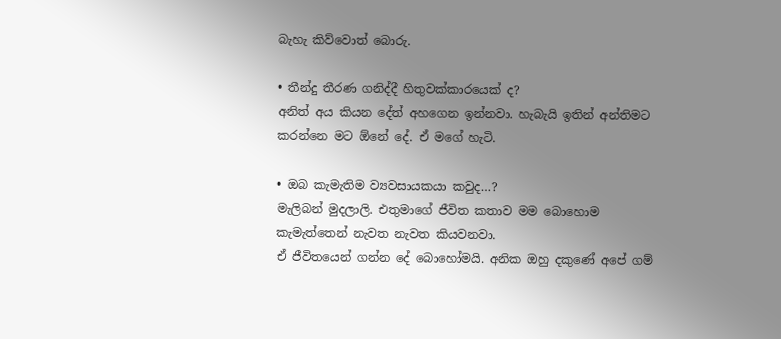බැහැ කිව්වොත් බොරු.

• තීන්දු තීරණ ගනිද්දී හිතුවක්කාරයෙක් ද?
අනිත් අය කියන දේත් අහගෙන ඉන්නවා. හැබැයි ඉතින් අන්තිමට කරන්නෙ මට ඕනේ දේ. ඒ මගේ හැටි.

• ඔබ කැමැතිම ව්‍යවසායකයා කවුද…?
මැලිබන් මුදලාලි. එතුමාගේ ජීවිත කතාව මම බොහොම කැමැත්තෙන් නැවත නැවත කියවනවා.
ඒ ජීවිතයෙන් ගන්න දේ බොහෝමයි. අනික ඔහු දකුණේ අපේ ගම්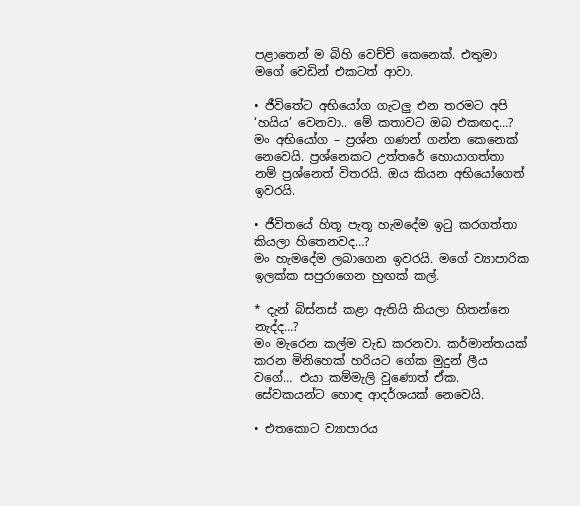පළාතෙන් ම බිහි වෙච්චි කෙනෙක්. එතුමා මගේ වෙඩින් එකටත් ආවා.

• ජීවිතේට අභියෝග ගැටලු එන තරමට අපි ‘හයිය’ වෙනවා.. මේ කතාවට ඔබ එකඟද…?
මං අභියෝග – ප්‍රශ්න ගණන් ගන්න කෙනෙක් නෙවෙයි. ප්‍රශ්නෙකට උත්තරේ හොයාගත්තා නම් ප්‍රශ්නෙත් විතරයි. ඔය කියන අභියෝගෙත් ඉවරයි.

• ජීවිතයේ හිතූ පැතූ හැමදේම ඉටු කරගත්තා කියලා හිතෙනවද…?
මං හැමදේම ලබාගෙන ඉවරයි. මගේ ව්‍යාපාරික ඉලක්ක සපුරාගෙන හුඟක් කල්.

* දැන් බිස්නස් කළා ඇතියි කියලා හිතන්නෙ නැද්ද…?
මං මැරෙන කල්ම වැඩ කරනවා. කර්මාන්තයක් කරන මිනිහෙක් හරියට ගේක මුදුන් ලීය වගේ… එයා කම්මැලි වුණොත් ඒක. සේවකයන්ට හොඳ ආදර්ශයක් නෙවෙයි.

• එතකොට ව්‍යාපාරය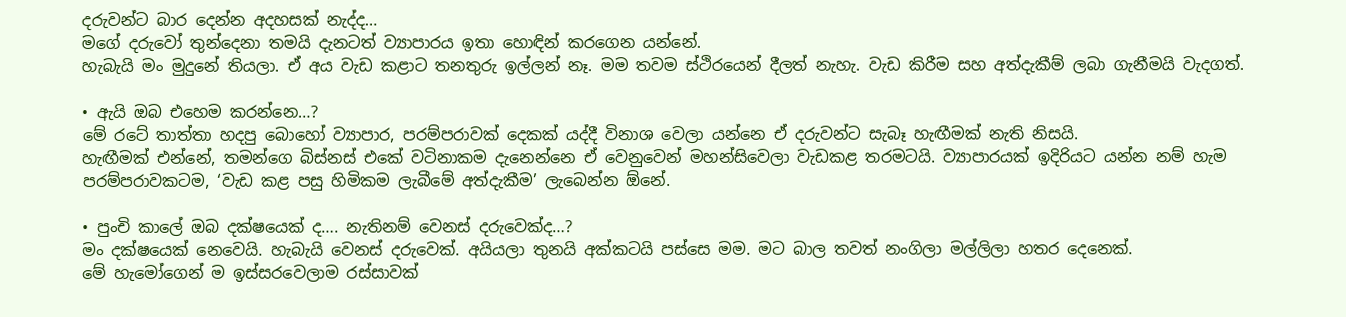දරුවන්ට බාර දෙන්න අදහසක් නැද්ද…
මගේ දරුවෝ තුන්දෙනා තමයි දැනටත් ව්‍යාපාරය ඉතා හොඳින් කරගෙන යන්නේ.
හැබැයි මං මුදුනේ තියලා. ඒ අය වැඩ කළාට තනතුරු ඉල්ලන් නෑ‍. මම තවම ස්ථිරයෙන් දීලත් නැහැ. වැඩ කිරීම සහ අත්දැකීම් ලබා ගැනීමයි වැදගත්.

• ඇයි ඔබ එහෙම කරන්නෙ…?
මේ රටේ තාත්තා හදපු බොහෝ ව්‍යාපාර, පරම්පරාවක් දෙකක් යද්දී විනාශ වෙලා යන්නෙ ඒ දරුවන්ට සැබෑ හැඟීමක් නැති නිසයි.
හැඟීමක් එන්නේ, තමන්ගෙ බිස්නස් එකේ වටිනාකම දැනෙන්නෙ ඒ වෙනුවෙන් මහන්සිවෙලා වැඩකළ තරමටයි. ව්‍යාපාරයක් ඉදිරියට යන්න නම් හැම පරම්පරාවකටම, ‘වැඩ කළ පසු හිමිකම ලැබීමේ අත්දැකීම’ ලැබෙන්න ඕනේ.

• පුංචි කාලේ ඔබ දක්ෂයෙක් ද…. නැතිනම් වෙනස් දරුවෙක්ද…?
මං දක්ෂයෙක් නෙවෙයි. හැබැයි වෙනස් දරුවෙක්. අයියලා තුනයි අක්කටයි පස්සෙ මම. මට බාල තවත් නංගිලා මල්ලිලා හතර දෙනෙක්.
මේ හැමෝගෙන් ම ඉස්සරවෙලාම රස්සාවක්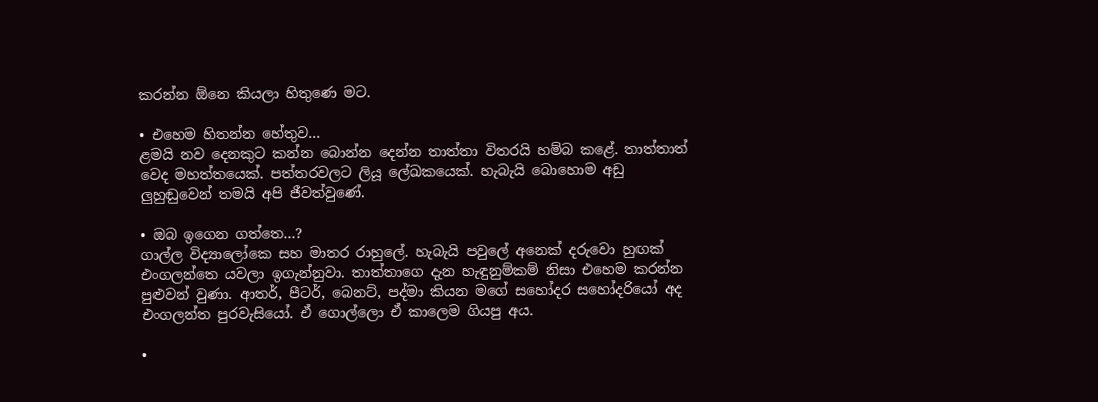කරන්න ඕනෙ කියලා හිතුණෙ මට.

• එහෙම හිතන්න හේතුව…
ළමයි නව දෙනකුට කන්න බොන්න දෙන්න තාත්තා විතරයි හම්බ කළේ. තාත්තාත් වෙද මහත්තයෙක්. පත්තරවලට ලියූ ලේඛකයෙක්. හැබැයි බොහොම අඩු ලුහුඬුවෙන් තමයි අපි ජීවත්වුණේ.

• ඔබ ඉගෙන ගත්තෙ…?
ගාල්ල විද්‍යාලෝකෙ සහ මාතර රාහුලේ. හැබැයි පවුලේ අනෙක් දරුවො හුඟක් එංගලන්තෙ යවලා ඉගැන්නුවා. තාත්තාගෙ දැන හැඳුනුම්කම් නිසා එහෙම කරන්න පුළුවන් වුණා. ආතර්, පීටර්, බෙනට්, පද්මා කියන මගේ සහෝදර සහෝදරියෝ අද එංගලන්ත පුරවැසියෝ. ඒ ගොල්ලො ඒ කාලෙම ගියපු අය.

•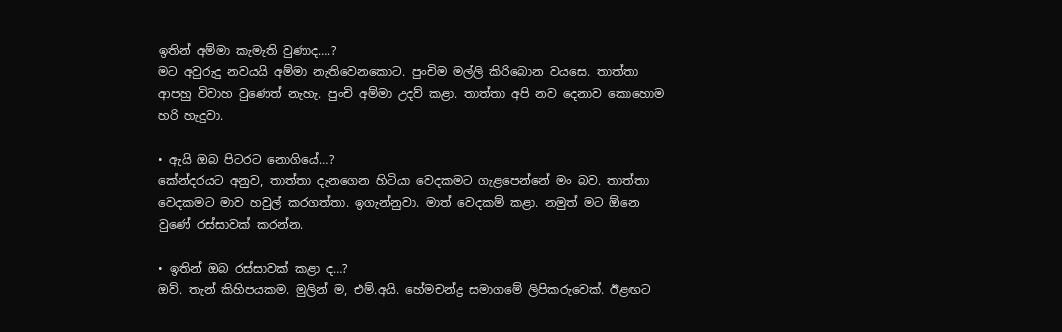ඉතින් අම්මා කැමැති වුණාද….?
මට අවුරුදු නවයයි අම්මා නැතිවෙනකොට‍. පුංචිම මල්ලි කිරිබොන වයසෙ. තාත්තා ආපහු විවාහ වුණෙත් නැහැ. පුංචි අම්මා උදව් කළා. තාත්තා අපි නව දෙනාව කොහොම හරි හැදුවා.

• ඇයි ඔබ පිටරට නොගියේ…?
කේන්දරයට අනුව, තාත්තා දැනගෙන හිටියා වෙදකමට ගැළපෙන්නේ මං බව. තාත්තා වෙදකමට මාව හවුල් කරගත්තා. ඉගැන්නුවා. මාත් වෙදකම් කළා. නමුත් මට ඕනෙ වුණේ රස්සාවක් කරන්න.

• ඉතින් ඔබ රස්සාවක් කළා ද…?
ඔව්. තැන් කිහිපයකම. මුලින් ම, එම්.අයි. හේමචන්ද්‍ර සමාගමේ ලිපිකරුවෙක්. ඊළඟට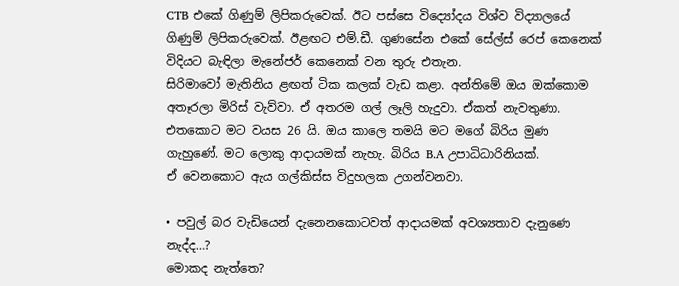CTB එකේ ගිණුම් ලිපිකරුවෙක්. ඊට පස්සෙ විද්‍යෝදය විශ්ව විද්‍යාලයේ ගිණුම් ලිපිකරුවෙක්. ඊළඟට එම්.ඩී. ගුණසේන එකේ සේල්ස් රෙප් කෙනෙක් විදියට බැඳිලා මැනේජර් කෙනෙක් වන තුරු එතැන.
සිරිමාවෝ මැතිනිය ළඟත් ටික කලක් වැඩ කළා. අන්තිමේ ඔය ඔක්කොම අතෑරලා මිරිස් වැව්වා. ඒ අතරම ගල් ලෑලි හැදුවා. ඒකත් නැවතුණා. එතකොට මට වයස 26 යි. ඔය කාලෙ තමයි මට මගේ බිරිය මුණ ගැහුණේ. මට ලොකු ආදායමක් නැහැ. බිරිය B.A උපාධිධාරිනියක්.
ඒ වෙනකොට ඇය ගල්කිස්ස විදුහලක උගන්වනවා.

• පවුල් බර වැඩියෙන් දැනෙනකොටවත් ආදායමක් අවශ්‍යතාව දැනුණෙ නැද්ද…?
මොකද නැත්තෙ?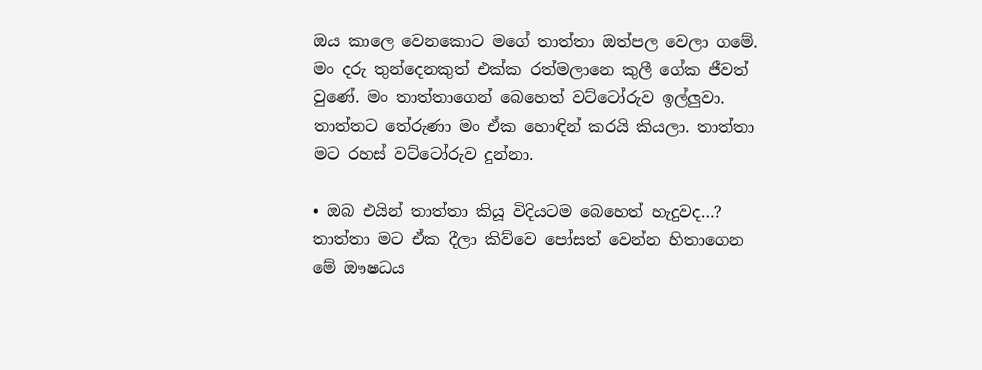ඔය කාලෙ වෙනකොට මගේ තාත්තා ඔත්පල වෙලා ගමේ. මං දරු තුන්දෙනකුත් එක්ක රත්මලානෙ කුලී ගේක ජීවත් වුණේ. මං තාත්තාගෙන් බෙහෙත් වට්ටෝරුව ඉල්ලුවා. තාත්තට තේරුණා මං ඒක හොඳින් කරයි කියලා. තාත්තා මට රහස් වට්ටෝරුව දුන්නා.

• ඔබ එයින් තාත්තා කියූ විදියටම බෙහෙත් හැදුවද…?
තාත්තා මට ඒක දීලා කිව්වෙ පෝසත් වෙන්න හිතාගෙන මේ ඖෂධය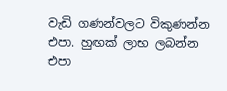වැඩි ගණන්වලට විකුණන්න එපා. හුඟක් ලාභ ලබන්න එපා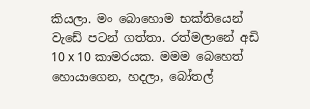කියලා. මං බොහොම භක්තියෙන් වැඩේ පටන් ගත්තා. රත්මලානේ අඩි 10 x 10 කාමරයක. මමම බෙහෙත් හොයාගෙන, හදලා, බෝතල්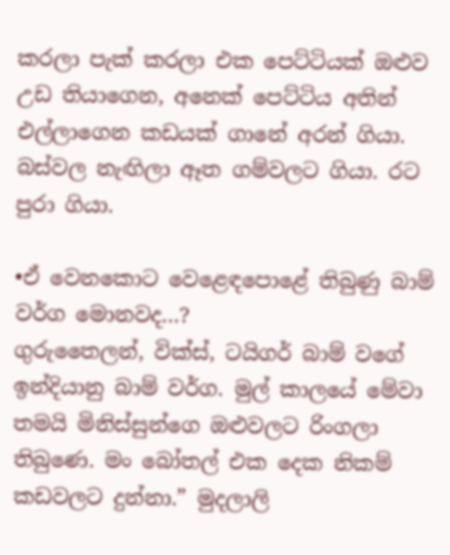කරලා පැක් කරලා එක පෙට්ටියක් ඔළුව උඩ තියාගෙන, අනෙක් පෙට්ටිය අතින් එල්ලාගෙන කඩයක් ගානේ අරන් ගියා. බස්වල නැඟිලා ඈත ගම්වලට ගියා. රට පුරා ගියා.

•ඒ වෙනකොට වෙළෙඳපොළේ තිබුණු බාම් වර්ග මොනවද…?
ගුරුතෛලන්, වික්ස්, ටයිගර් බාම් වගේ ඉන්දියානු බාම් වර්ග. මුල් කාලයේ මේවා තමයි මිනිස්සුන්ගෙ ඔළුවලට රිංගලා තිබුණෙ. මං බෝතල් එක දෙක නිකම් කඩවලට දුන්නා.” මුදලාලි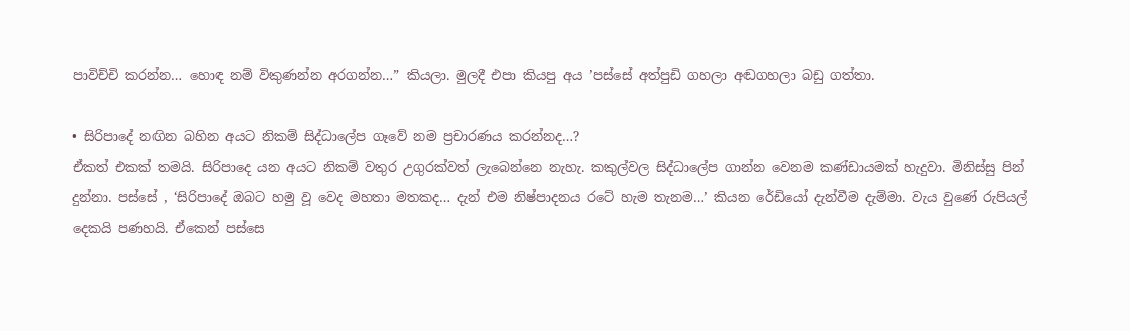පාවිච්චි කරන්න… හොඳ නම් විකුණන්න අරගන්න…” කියලා‍. මුලදී එපා කියපු අය ’පස්සේ අත්පුඩි ගහලා අඬගහලා බඩු ගත්තා.

• සිරිපාදේ නඟින බහින අයට නිකම් සිද්ධාලේප ගෑවේ නම ප්‍රචාරණය කරන්නද…?
ඒකත් එකක් තමයි. සිරිපාදෙ යන අයට නිකම් වතුර උගුරක්වත් ලැබෙන්නෙ නැහැ. කකුල්වල සිද්ධාලේප ගාන්න වෙනම කණ්ඩායමක් හැදුවා. මිනිස්සු පින් දුන්නා. පස්සේ , ‘සිරිපාදේ ඔබට හමු වූ වෙද මහතා මතකද… දැන් එම නිෂ්පාදනය රටේ හැම තැනම…’ කියන රේඩියෝ දැන්වීම දැම්මා. වැය වුණේ රුපියල් දෙකයි පණහයි. ඒකෙන් පස්සෙ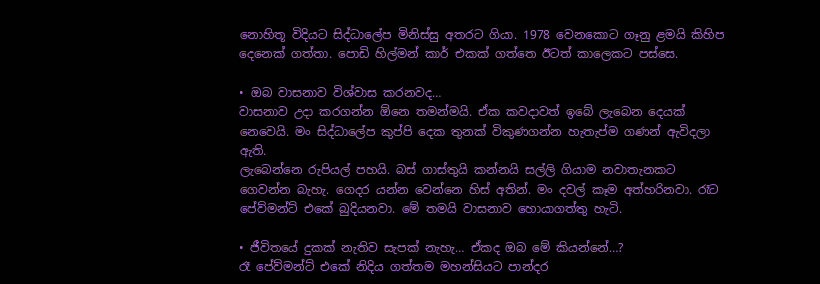නොහිතූ විදියට සිද්ධාලේප මිනිස්සු අතරට ගියා. 1978 වෙනකොට ගෑනු ළමයි කිහිප දෙනෙක් ගත්තා. පොඩි හිල්මන් කාර් එකක් ගත්තෙ ඊටත් කාලෙකට පස්සෙ.

• ඔබ වාසනාව විශ්වාස කරනවද…
වාසනාව උදා කරගන්න ඕනෙ තමන්මයි. ඒක කවදාවත් ඉබේ ලැබෙන දෙයක් නෙවෙයි. මං සිද්ධාලේප කුප්පි දෙක තුනක් විකුණගන්න හැතැප්ම ගණන් ඇවිදලා ඇති.
ලැබෙන්නෙ රුපියල් පහයි. බස් ගාස්තුයි කන්නයි සල්ලි ගියාම නවාතැනකට ගෙවන්න බැහැ. ගෙදර යන්න වෙන්නෙ හිස් අතින්. මං දවල් කෑම අත්හරිනවා. රෑට පේව්මන්ට් එකේ බුදියනවා. මේ තමයි වාසනාව හොයාගත්තු හැටි.

• ජීවිතයේ දුකක් නැතිව සැපක් නැහැ… ඒකද ඔබ මේ කියන්නේ…?
රෑ පේව්මන්ට් එකේ නිදිය ගත්තම මහන්සියට පාන්දර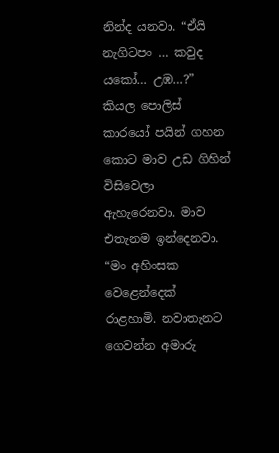නින්ද යනවා. “ඒයි නැගිටපං … කවුද යකෝ… උඹ…?” කියල පොලිස් කාරයෝ පයින් ගහන කොට මාව උඩ ගිහින් විසිවෙලා ඇහැරෙනවා. මාව එතැනම ඉන්දෙනවා.
“මං අහිංසක වෙළෙන්දෙක් රාළහාමි. නවාතැනට ගෙවන්න අමාරු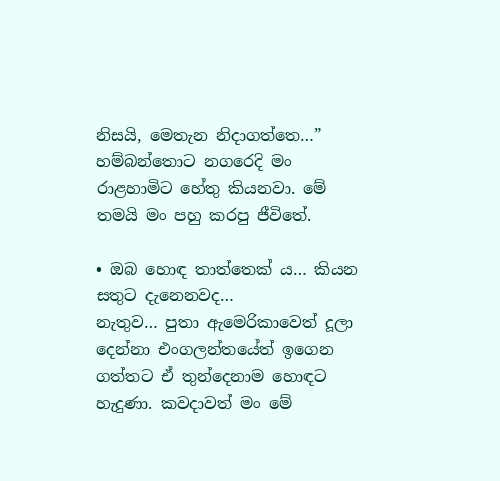නිසයි, මෙතැන නිදාගත්තෙ…” හම්බන්තොට නගරෙදි මං රාළහාමිට හේතු කියනවා. මේ තමයි මං පහු කරපු ජීවිතේ.

• ඔබ හොඳ තාත්තෙක් ය… කියන සතුට දැනෙනවද…
නැතුව… පුතා ඇමෙරිකාවෙත් දූලා දෙන්නා එංගලන්තයේත් ඉගෙන ගත්තට ඒ ‍තුන්දෙනාම හොඳට හැදුණා. කවදාවත් මං මේ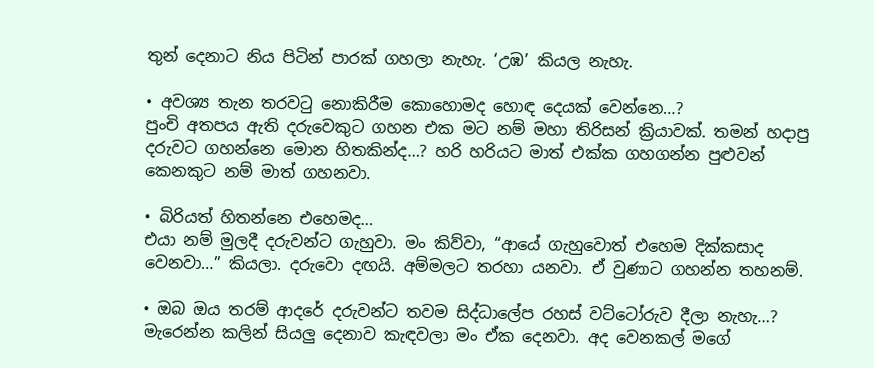තුන් දෙනාට නිය පිටින් පාරක් ගහලා නැහැ. ‘උඹ’ කියල නැහැ.

• අවශ්‍ය තැන තරවටු නොකිරීම කොහොමද හොඳ දෙයක් වෙන්නෙ…?
පුංචි අතපය ඇති දරුවෙකුට ගහන එක මට නම් මහා තිරිසන් ක්‍රියාවක්. තමන් හදාපු දරුවට ගහන්නෙ මොන හිතකින්ද…? හරි හරියට මාත් එක්ක ගහගන්න පුළුවන් කෙනකුට නම් මාත් ගහනවා‍.

• බිරියත් හිතන්නෙ එහෙමද…
එයා නම් මුලදී දරුවන්ට ගැහුවා. මං කිව්වා, “ආයේ ගැහුවොත් එහෙම දික්කසාද වෙනවා…” කියලා. දරුවො දඟයි. අම්මලට තරහා යනවා. ඒ වුණාට ගහන්න තහනම්.

• ඔබ ඔය තරම් ආදරේ දරුවන්ට තවම සිද්ධාලේප රහස් වට්ටෝරුව දීලා නැහැ…?
මැරෙන්න කලින් සියලු දෙනාව කැඳවලා මං ඒක දෙනවා. අද වෙනකල් මගේ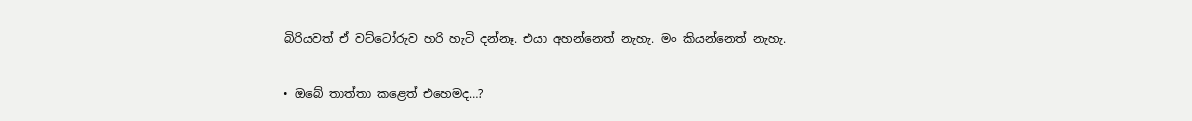බිරියවත් ඒ වට්ටෝරුව හරි හැටි දන්නෑ. එයා අහන්නෙත් නැහැ. මං කියන්නෙත් නැහැ.

• ඔබේ තාත්තා කළෙත් එහෙමද…?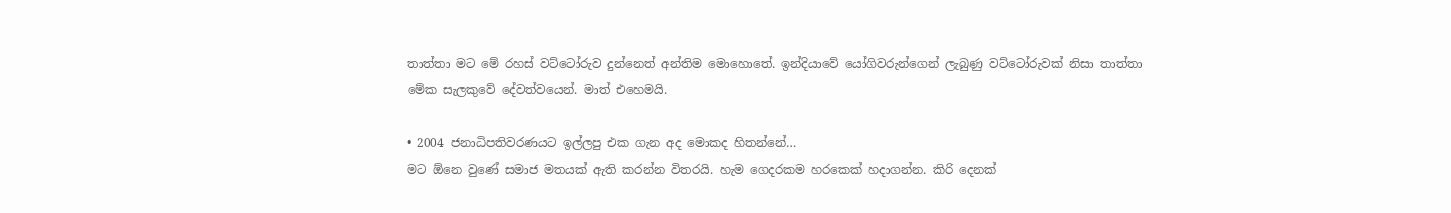තාත්තා මට මේ රහස් වට්ටෝරුව දුන්නෙත් අන්තිම මොහොතේ. ඉන්දියාවේ යෝගිවරුන්ගෙන් ලැබුණු වට්ටෝරුවක් නිසා තාත්තා මේක සැලකුවේ දේවත්වයෙන්. මාත් එහෙමයි.

• 2004 ජනාධිපතිවරණයට ඉල්ලපු එක ගැන අද මොකද හිතන්නේ…
මට ඕනෙ වුණේ සමාජ මතයක් ඇති කරන්න විතරයි. හැම ගෙදරකම හරකෙක් හදාගන්න. කිරි දෙනක්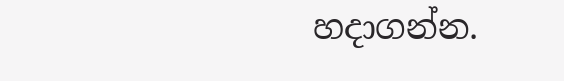හදාගන්න.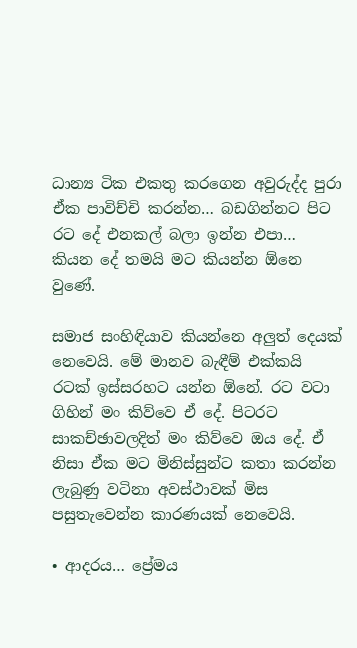ධාන්‍ය ටික එකතු කරගෙන අවුරුද්ද පුරා ඒක පාවිච්චි කරන්න… බඩගින්නට පිට රට දේ එනකල් බලා ඉන්න එපා… කියන දේ තමයි මට කියන්න ‍ඕනෙ වුණේ.

සමාජ සංහිඳියාව කියන්නෙ අලුත් දෙයක් නෙවෙයි. මේ මානව බැඳීම් එක්කයි රටක් ඉස්සරහට යන්න ඕනේ. රට වටා ගිහින් මං කිව්වෙ ඒ දේ. පිටරට සාකච්ඡාවලදිත් මං කිව්වෙ ඔය දේ. ඒ නිසා ඒක මට මිනිස්සුන්ට කතා කරන්න ලැබුණු වටිනා අවස්ථාවක් මිස පසුතැවෙන්න කාරණයක් නෙවෙයි.

• ආදරය… ප්‍රේමය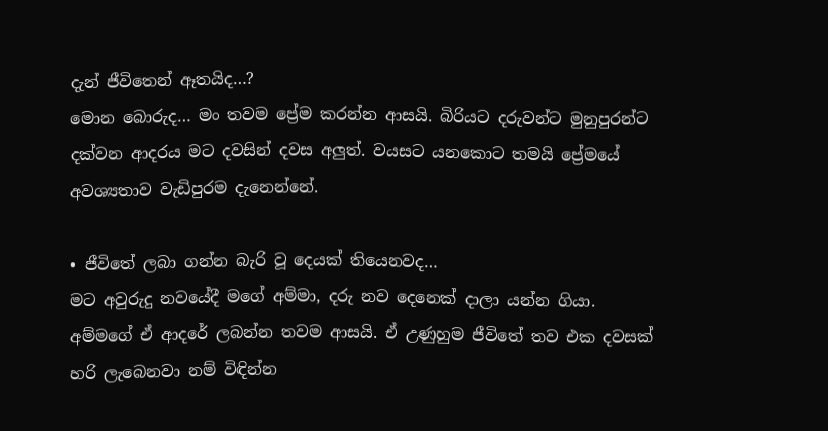දැන් ජීවිතෙන් ඈතයිද…?
මොන බොරුද… මං තවම ප්‍රේම කරන්න ආසයි. බිරියට දරුවන්ට මුනුපුරන්ට දක්වන ආදරය මට දවසින් දවස අලුත්. වයසට යනකොට තමයි ප්‍රේමයේ අවශ්‍යතාව වැඩිපුරම දැනෙන්නේ.

• ජීවිතේ ලබා ගන්න බැරි වූ දෙයක් තියෙනවද…
මට අවුරුදු නවයේදී මගේ අම්මා, දරු නව දෙනෙක් දාලා යන්න ගියා. අම්මගේ ඒ ආදරේ ලබන්න තවම ආසයි. ඒ ‍උණුහුම ජීවිතේ තව එක දවසක් හරි ලැබෙනවා නම් විඳින්න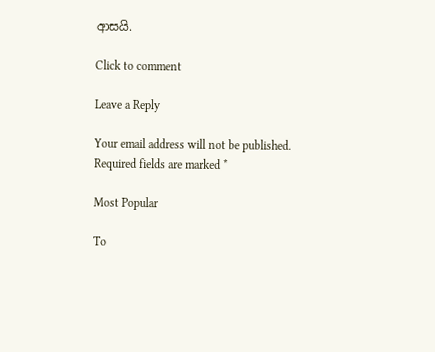ආසයි.

Click to comment

Leave a Reply

Your email address will not be published. Required fields are marked *

Most Popular

To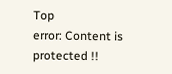Top
error: Content is protected !!